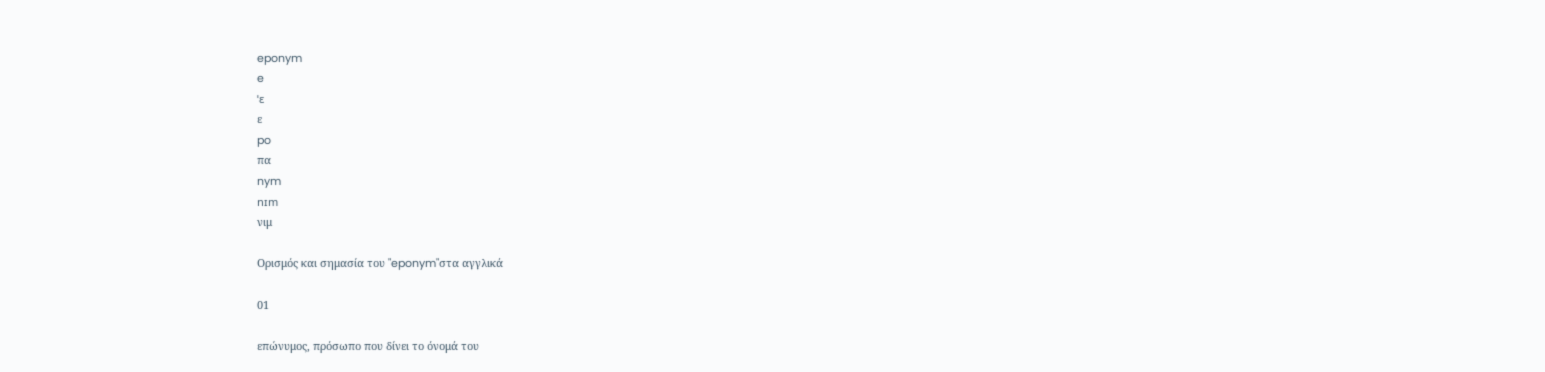eponym
e
ˈɛ
ε
po
πα
nym
nɪm
νιμ

Ορισμός και σημασία του "eponym"στα αγγλικά

01

επώνυμος, πρόσωπο που δίνει το όνομά του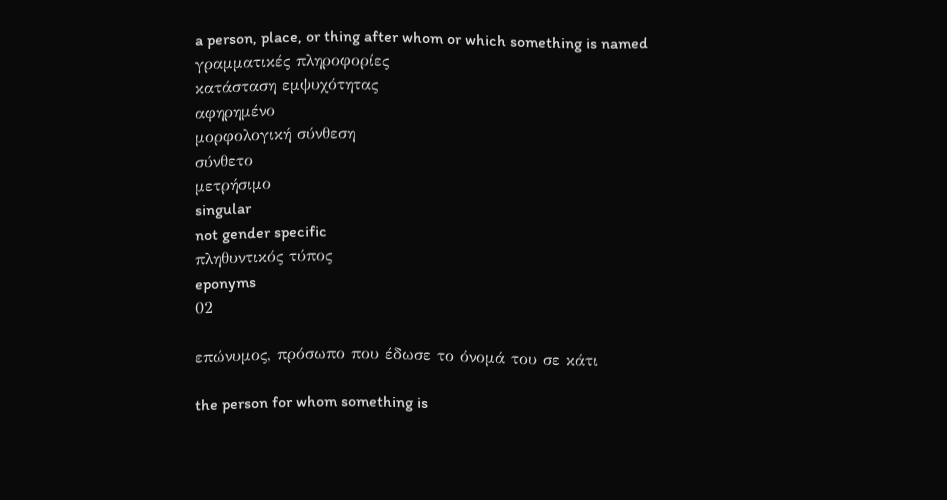a person, place, or thing after whom or which something is named
γραμματικές πληροφορίες
κατάσταση εμψυχότητας
αφηρημένο
μορφολογική σύνθεση
σύνθετο
μετρήσιμο
singular
not gender specific
πληθυντικός τύπος
eponyms
02

επώνυμος, πρόσωπο που έδωσε το όνομά του σε κάτι

the person for whom something is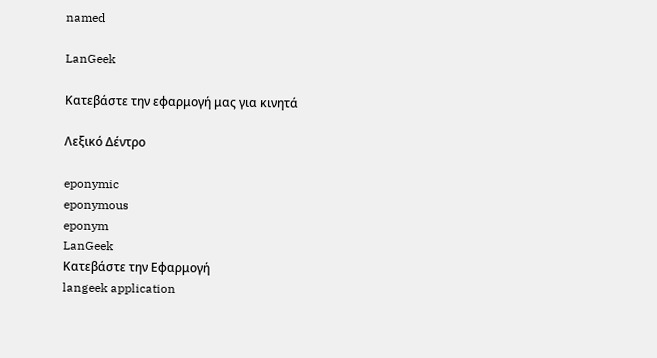named

LanGeek

Κατεβάστε την εφαρμογή μας για κινητά

Λεξικό Δέντρο

eponymic
eponymous
eponym
LanGeek
Κατεβάστε την Εφαρμογή
langeek application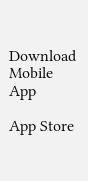Download Mobile App

App Store